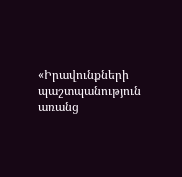«Իրավունքների պաշտպանություն առանց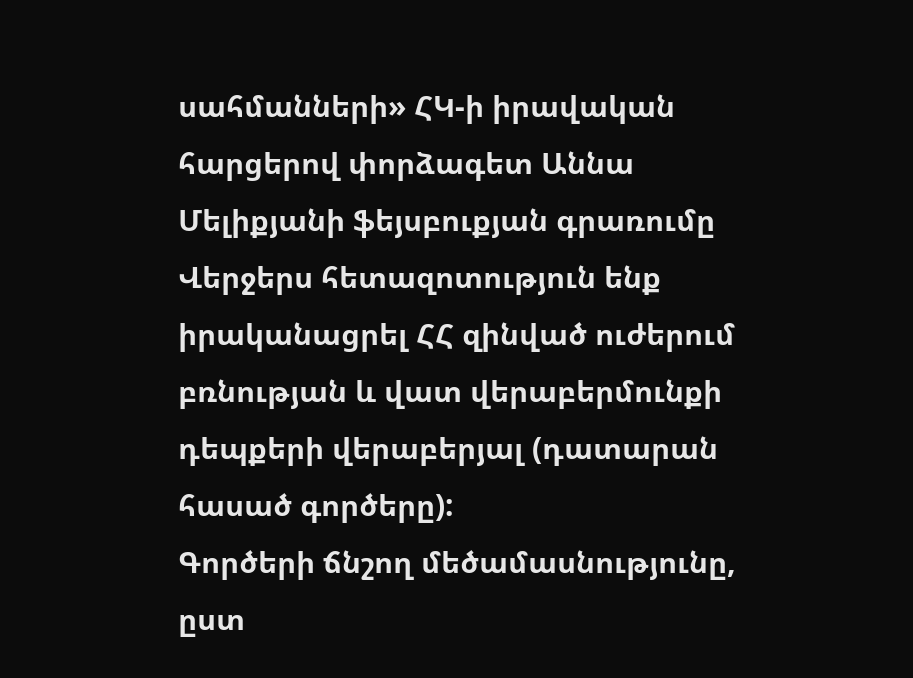սահմանների» ՀԿ-ի իրավական հարցերով փորձագետ Աննա Մելիքյանի ֆեյսբուքյան գրառումը
Վերջերս հետազոտություն ենք իրականացրել ՀՀ զինված ուժերում բռնության և վատ վերաբերմունքի դեպքերի վերաբերյալ (դատարան հասած գործերը):
Գործերի ճնշող մեծամասնությունը, ըստ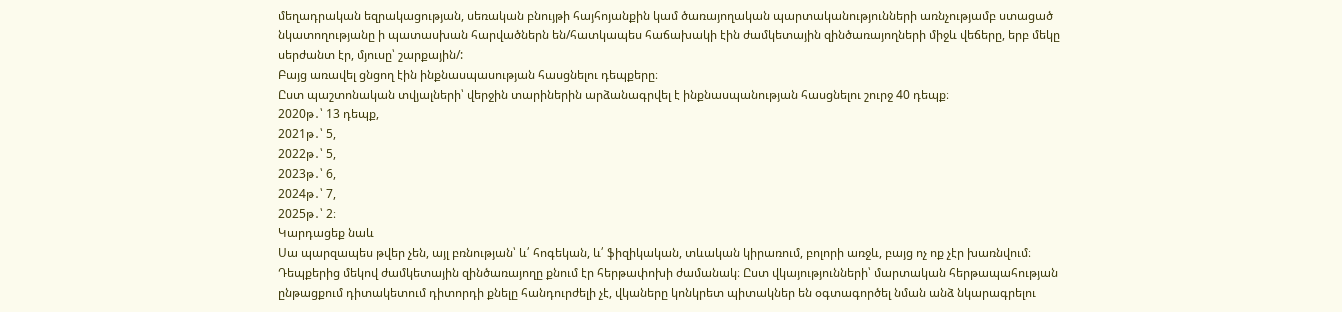մեղադրական եզրակացության, սեռական բնույթի հայհոյանքին կամ ծառայողական պարտականությունների առնչությամբ ստացած նկատողությանը ի պատասխան հարվածներն են/հատկապես հաճախակի էին ժամկետային զինծառայողների միջև վեճերը, երբ մեկը սերժանտ էր, մյուսը՝ շարքային/:
Բայց առավել ցնցող էին ինքնասպասության հասցնելու դեպքերը։
Ըստ պաշտոնական տվյալների՝ վերջին տարիներին արձանագրվել է ինքնասպանության հասցնելու շուրջ 40 դեպք։
2020թ․՝ 13 դեպք,
2021թ․՝ 5,
2022թ․՝ 5,
2023թ․՝ 6,
2024թ․՝ 7,
2025թ․՝ 2։
Կարդացեք նաև
Սա պարզապես թվեր չեն, այլ բռնության՝ և՛ հոգեկան, և՛ ֆիզիկական, տևական կիրառում, բոլորի առջև, բայց ոչ ոք չէր խառնվում։
Դեպքերից մեկով ժամկետային զինծառայողը քնում էր հերթափոխի ժամանակ։ Ըստ վկայությունների՝ մարտական հերթապահության ընթացքում դիտակետում դիտորդի քնելը հանդուրժելի չէ, վկաները կոնկրետ պիտակներ են օգտագործել նման անձ նկարագրելու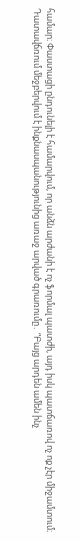համար։ Փաստացի ընդունելի է համարվում, որ անձն արժանի է ոչ ֆորմալ պատժի, այդ իսկ պատճառով ոչ ոք չէր միջամտում։
Դատավճռում մեջբերվում է ինքնասպանությունից առաջ արված գրառումը․ “Բայց արդեն ամեն ինչ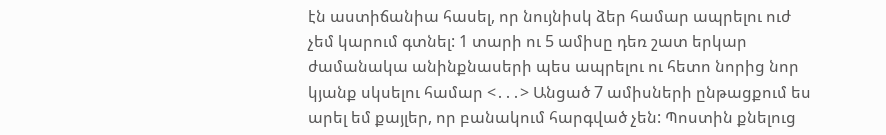էն աստիճանիա հասել, որ նույնիսկ ձեր համար ապրելու ուժ չեմ կարում գտնել: 1 տարի ու 5 ամիսը դեռ շատ երկար ժամանակա անինքնասերի պես ապրելու ու հետո նորից նոր կյանք սկսելու համար <․․․> Անցած 7 ամիսների ընթացքում ես արել եմ քայլեր, որ բանակում հարգված չեն: Պոստին քնելուց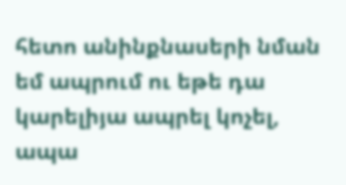հետո անինքնասերի նման եմ ապրում ու եթե դա կարելիյա ապրել կոչել, ապա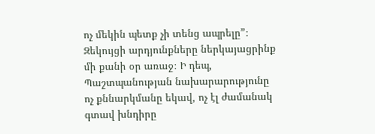ոչ մեկին պետք չի տենց ապրելը”։
Զեկույցի արդյունքները ներկայացրինք մի քանի օր առաջ։ Ի դեպ, Պաշտպանության նախարարությունը ոչ քննարկմանը եկավ, ոչ էլ ժամանակ գտավ խնդիրը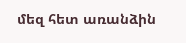մեզ հետ առանձին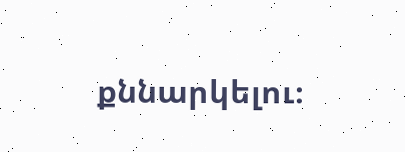քննարկելու։